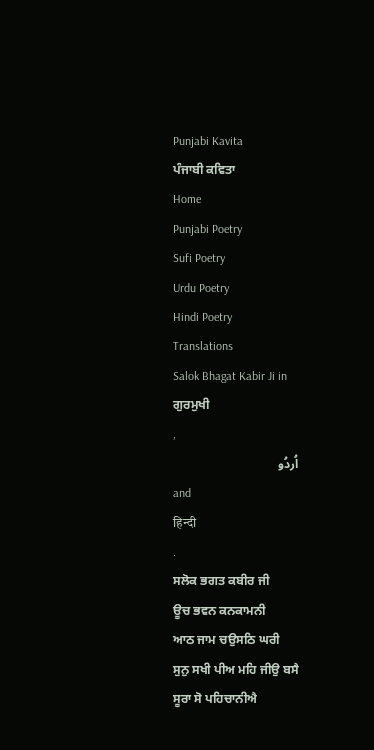Punjabi Kavita
ਪੰਜਾਬੀ ਕਵਿਤਾ
Home
Punjabi Poetry
Sufi Poetry
Urdu Poetry
Hindi Poetry
Translations
Salok Bhagat Kabir Ji in
ਗੁਰਮੁਖੀ
,
اُردُو
and
हिन्दी
.
ਸਲੋਕ ਭਗਤ ਕਬੀਰ ਜੀ
ਊਚ ਭਵਨ ਕਨਕਾਮਨੀ
ਆਠ ਜਾਮ ਚਉਸਠਿ ਘਰੀ
ਸੁਨੁ ਸਖੀ ਪੀਅ ਮਹਿ ਜੀਉ ਬਸੈ
ਸੂਰਾ ਸੋ ਪਹਿਚਾਨੀਐ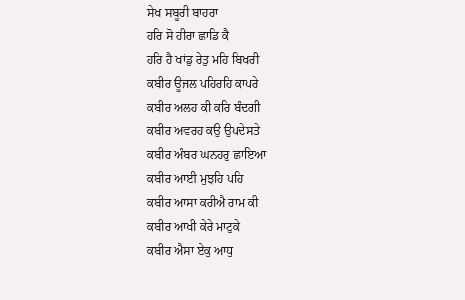ਸੇਖ ਸਬੂਰੀ ਬਾਹਰਾ
ਹਰਿ ਸੋ ਹੀਰਾ ਛਾਡਿ ਕੈ
ਹਰਿ ਹੈ ਖਾਂਡੁ ਰੇਤੁ ਮਹਿ ਬਿਖਰੀ
ਕਬੀਰ ਊਜਲ ਪਹਿਰਹਿ ਕਾਪਰੇ
ਕਬੀਰ ਅਲਹ ਕੀ ਕਰਿ ਬੰਦਗੀ
ਕਬੀਰ ਅਵਰਹ ਕਉ ਉਪਦੇਸਤੇ
ਕਬੀਰ ਅੰਬਰ ਘਨਹਰੁ ਛਾਇਆ
ਕਬੀਰ ਆਈ ਮੁਝਹਿ ਪਹਿ
ਕਬੀਰ ਆਸਾ ਕਰੀਐ ਰਾਮ ਕੀ
ਕਬੀਰ ਆਖੀ ਕੇਰੇ ਮਾਟੁਕੇ
ਕਬੀਰ ਐਸਾ ਏਕੁ ਆਧੁ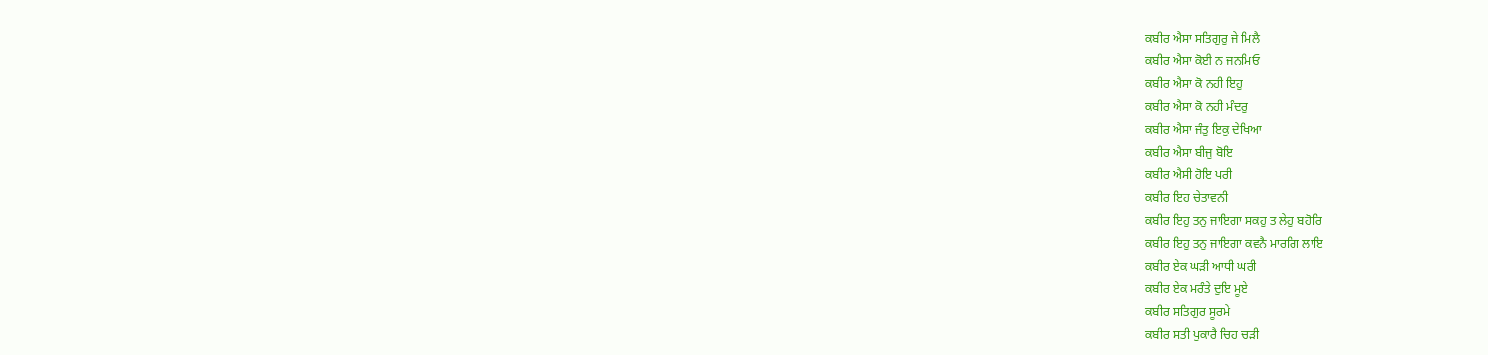ਕਬੀਰ ਐਸਾ ਸਤਿਗੁਰੁ ਜੇ ਮਿਲੈ
ਕਬੀਰ ਐਸਾ ਕੋਈ ਨ ਜਨਮਿਓ
ਕਬੀਰ ਐਸਾ ਕੋ ਨਹੀ ਇਹੁ
ਕਬੀਰ ਐਸਾ ਕੋ ਨਹੀ ਮੰਦਰੁ
ਕਬੀਰ ਐਸਾ ਜੰਤੁ ਇਕੁ ਦੇਖਿਆ
ਕਬੀਰ ਐਸਾ ਬੀਜੁ ਬੋਇ
ਕਬੀਰ ਐਸੀ ਹੋਇ ਪਰੀ
ਕਬੀਰ ਇਹ ਚੇਤਾਵਨੀ
ਕਬੀਰ ਇਹੁ ਤਨੁ ਜਾਇਗਾ ਸਕਹੁ ਤ ਲੇਹੁ ਬਹੋਰਿ
ਕਬੀਰ ਇਹੁ ਤਨੁ ਜਾਇਗਾ ਕਵਨੈ ਮਾਰਗਿ ਲਾਇ
ਕਬੀਰ ਏਕ ਘੜੀ ਆਧੀ ਘਰੀ
ਕਬੀਰ ਏਕ ਮਰੰਤੇ ਦੁਇ ਮੂਏ
ਕਬੀਰ ਸਤਿਗੁਰ ਸੂਰਮੇ
ਕਬੀਰ ਸਤੀ ਪੁਕਾਰੈ ਚਿਹ ਚੜੀ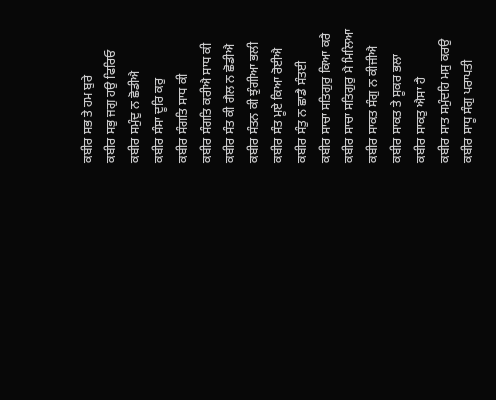ਕਬੀਰ ਸਭ ਤੇ ਹਮ ਬੁਰੇ
ਕਬੀਰ ਸਭੁ ਜਗੁ ਹਉ ਫਿਰਿਓ
ਕਬੀਰ ਸਮੁੰਦੁ ਨ ਛੋਡੀਐ
ਕਬੀਰ ਸੰਸਾ ਦੂਰਿ ਕਰੁ
ਕਬੀਰ ਸੰਗਤਿ ਸਾਧ ਕੀ
ਕਬੀਰ ਸੰਗਤਿ ਕਰੀਐ ਸਾਧ ਕੀ
ਕਬੀਰ ਸੰਤ ਕੀ ਗੈਲ ਨ ਛੋਡੀਐ
ਕਬੀਰ ਸੰਤਨ ਕੀ ਝੁੰਗੀਆ ਭਲੀ
ਕਬੀਰ ਸੰਤ ਮੂਏ ਕਿਆ ਰੋਈਐ
ਕਬੀਰ ਸੰਤੁ ਨ ਛਾਡੈ ਸੰਤਈ
ਕਬੀਰ ਸਾਚਾ ਸਤਿਗੁਰੁ ਕਿਆ ਕਰੈ
ਕਬੀਰ ਸਾਚਾ ਸਤਿਗੁਰੁ ਮੈ ਮਿਲਿਆ
ਕਬੀਰ ਸਾਕਤ ਸੰਗੁ ਨ ਕੀਜੀਐ
ਕਬੀਰ ਸਾਕਤ ਤੇ ਸੂਕਰ ਭਲਾ
ਕਬੀਰ ਸਾਕਤੁ ਐਸਾ ਹੈ
ਕਬੀਰ ਸਾਤ ਸਮੁੰਦਹਿ ਮਸੁ ਕਰਉ
ਕਬੀਰ ਸਾਧੂ ਸੰਗੁ ਪਰਾਪਤੀ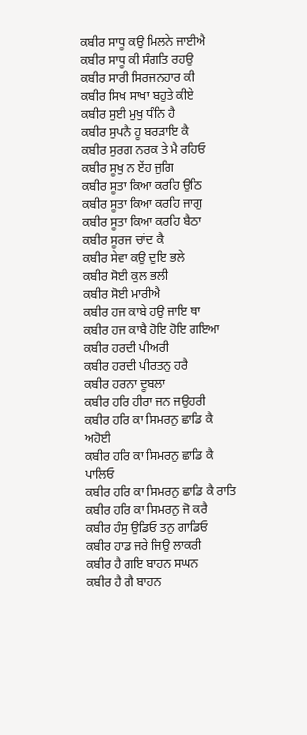ਕਬੀਰ ਸਾਧੂ ਕਉ ਮਿਲਨੇ ਜਾਈਐ
ਕਬੀਰ ਸਾਧੂ ਕੀ ਸੰਗਤਿ ਰਹਉ
ਕਬੀਰ ਸਾਰੀ ਸਿਰਜਨਹਾਰ ਕੀ
ਕਬੀਰ ਸਿਖ ਸਾਖਾ ਬਹੁਤੇ ਕੀਏ
ਕਬੀਰ ਸੁਈ ਮੁਖੁ ਧੰਨਿ ਹੈ
ਕਬੀਰ ਸੁਪਨੈ ਹੂ ਬਰੜਾਇ ਕੈ
ਕਬੀਰ ਸੁਰਗ ਨਰਕ ਤੇ ਮੈ ਰਹਿਓ
ਕਬੀਰ ਸੂਖੁ ਨ ਏਂਹ ਜੁਗਿ
ਕਬੀਰ ਸੂਤਾ ਕਿਆ ਕਰਹਿ ਉਠਿ
ਕਬੀਰ ਸੂਤਾ ਕਿਆ ਕਰਹਿ ਜਾਗੁ
ਕਬੀਰ ਸੂਤਾ ਕਿਆ ਕਰਹਿ ਬੈਠਾ
ਕਬੀਰ ਸੂਰਜ ਚਾਂਦ ਕੈ
ਕਬੀਰ ਸੇਵਾ ਕਉ ਦੁਇ ਭਲੇ
ਕਬੀਰ ਸੋਈ ਕੁਲ ਭਲੀ
ਕਬੀਰ ਸੋਈ ਮਾਰੀਐ
ਕਬੀਰ ਹਜ ਕਾਬੇ ਹਉ ਜਾਇ ਥਾ
ਕਬੀਰ ਹਜ ਕਾਬੈ ਹੋਇ ਹੋਇ ਗਇਆ
ਕਬੀਰ ਹਰਦੀ ਪੀਅਰੀ
ਕਬੀਰ ਹਰਦੀ ਪੀਰਤਨੁ ਹਰੈ
ਕਬੀਰ ਹਰਨਾ ਦੂਬਲਾ
ਕਬੀਰ ਹਰਿ ਹੀਰਾ ਜਨ ਜਉਹਰੀ
ਕਬੀਰ ਹਰਿ ਕਾ ਸਿਮਰਨੁ ਛਾਡਿ ਕੈ ਅਹੋਈ
ਕਬੀਰ ਹਰਿ ਕਾ ਸਿਮਰਨੁ ਛਾਡਿ ਕੈ ਪਾਲਿਓ
ਕਬੀਰ ਹਰਿ ਕਾ ਸਿਮਰਨੁ ਛਾਡਿ ਕੈ ਰਾਤਿ
ਕਬੀਰ ਹਰਿ ਕਾ ਸਿਮਰਨੁ ਜੋ ਕਰੈ
ਕਬੀਰ ਹੰਸੁ ਉਡਿਓ ਤਨੁ ਗਾਡਿਓ
ਕਬੀਰ ਹਾਡ ਜਰੇ ਜਿਉ ਲਾਕਰੀ
ਕਬੀਰ ਹੈ ਗਇ ਬਾਹਨ ਸਘਨ
ਕਬੀਰ ਹੈ ਗੈ ਬਾਹਨ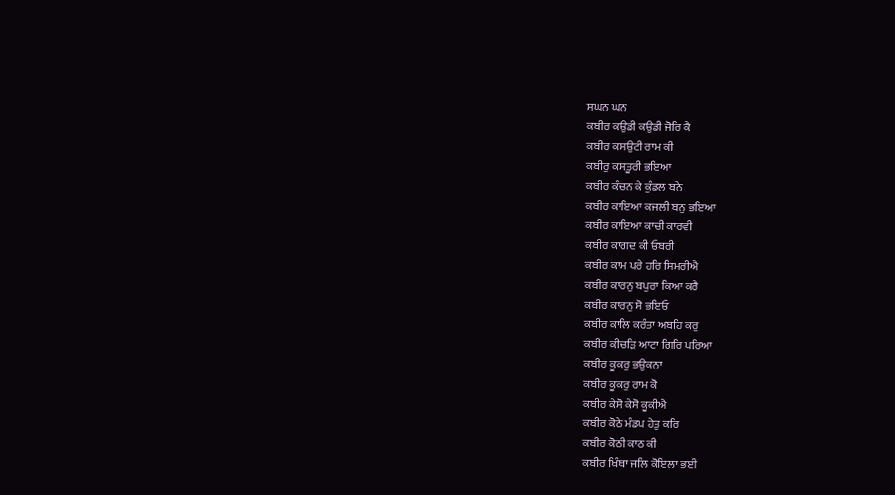ਸਘਨ ਘਨ
ਕਬੀਰ ਕਉਡੀ ਕਉਡੀ ਜੋਰਿ ਕੈ
ਕਬੀਰ ਕਸਉਟੀ ਰਾਮ ਕੀ
ਕਬੀਰੁ ਕਸਤੂਰੀ ਭਇਆ
ਕਬੀਰ ਕੰਚਨ ਕੇ ਕੁੰਡਲ ਬਨੇ
ਕਬੀਰ ਕਾਇਆ ਕਜਲੀ ਬਨੁ ਭਇਆ
ਕਬੀਰ ਕਾਇਆ ਕਾਚੀ ਕਾਰਵੀ
ਕਬੀਰ ਕਾਗਦ ਕੀ ਓਬਰੀ
ਕਬੀਰ ਕਾਮ ਪਰੇ ਹਰਿ ਸਿਮਰੀਐ
ਕਬੀਰ ਕਾਰਨੁ ਬਪੁਰਾ ਕਿਆ ਕਰੈ
ਕਬੀਰ ਕਾਰਨੁ ਸੋ ਭਇਓ
ਕਬੀਰ ਕਾਲਿ ਕਰੰਤਾ ਅਬਹਿ ਕਰੁ
ਕਬੀਰ ਕੀਚੜਿ ਆਟਾ ਗਿਰਿ ਪਰਿਆ
ਕਬੀਰ ਕੂਕਰੁ ਭਉਕਨਾ
ਕਬੀਰ ਕੂਕਰੁ ਰਾਮ ਕੋ
ਕਬੀਰ ਕੇਸੋ ਕੇਸੋ ਕੂਕੀਐ
ਕਬੀਰ ਕੋਠੇ ਮੰਡਪ ਹੇਤੁ ਕਰਿ
ਕਬੀਰ ਕੋਠੀ ਕਾਠ ਕੀ
ਕਬੀਰ ਖਿੰਥਾ ਜਲਿ ਕੋਇਲਾ ਭਈ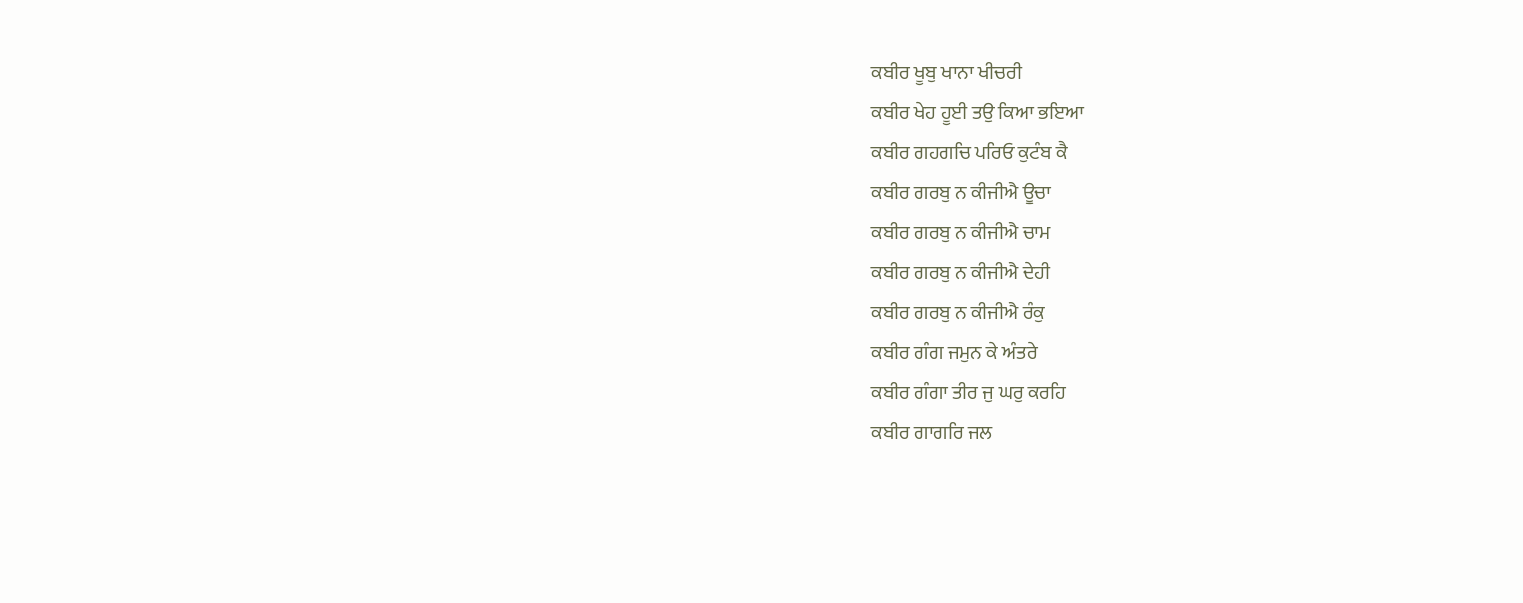ਕਬੀਰ ਖੂਬੁ ਖਾਨਾ ਖੀਚਰੀ
ਕਬੀਰ ਖੇਹ ਹੂਈ ਤਉ ਕਿਆ ਭਇਆ
ਕਬੀਰ ਗਹਗਚਿ ਪਰਿਓ ਕੁਟੰਬ ਕੈ
ਕਬੀਰ ਗਰਬੁ ਨ ਕੀਜੀਐ ਊਚਾ
ਕਬੀਰ ਗਰਬੁ ਨ ਕੀਜੀਐ ਚਾਮ
ਕਬੀਰ ਗਰਬੁ ਨ ਕੀਜੀਐ ਦੇਹੀ
ਕਬੀਰ ਗਰਬੁ ਨ ਕੀਜੀਐ ਰੰਕੁ
ਕਬੀਰ ਗੰਗ ਜਮੁਨ ਕੇ ਅੰਤਰੇ
ਕਬੀਰ ਗੰਗਾ ਤੀਰ ਜੁ ਘਰੁ ਕਰਹਿ
ਕਬੀਰ ਗਾਗਰਿ ਜਲ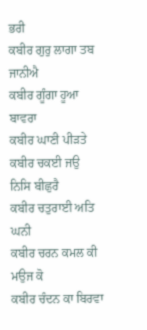ਭਰੀ
ਕਬੀਰ ਗੁਰੁ ਲਾਗਾ ਤਬ ਜਾਨੀਐ
ਕਬੀਰ ਗੂੰਗਾ ਹੂਆ ਬਾਵਰਾ
ਕਬੀਰ ਘਾਣੀ ਪੀੜਤੇ
ਕਬੀਰ ਚਕਈ ਜਉ ਨਿਸਿ ਬੀਛੁਰੈ
ਕਬੀਰ ਚਤੁਰਾਈ ਅਤਿ ਘਨੀ
ਕਬੀਰ ਚਰਨ ਕਮਲ ਕੀ ਮਉਜ ਕੋ
ਕਬੀਰ ਚੰਦਨ ਕਾ ਬਿਰਵਾ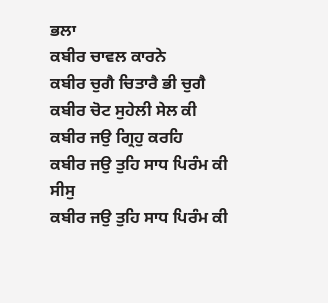ਭਲਾ
ਕਬੀਰ ਚਾਵਲ ਕਾਰਨੇ
ਕਬੀਰ ਚੁਗੈ ਚਿਤਾਰੈ ਭੀ ਚੁਗੈ
ਕਬੀਰ ਚੋਟ ਸੁਹੇਲੀ ਸੇਲ ਕੀ
ਕਬੀਰ ਜਉ ਗ੍ਰਿਹੁ ਕਰਹਿ
ਕਬੀਰ ਜਉ ਤੁਹਿ ਸਾਧ ਪਿਰੰਮ ਕੀ ਸੀਸੁ
ਕਬੀਰ ਜਉ ਤੁਹਿ ਸਾਧ ਪਿਰੰਮ ਕੀ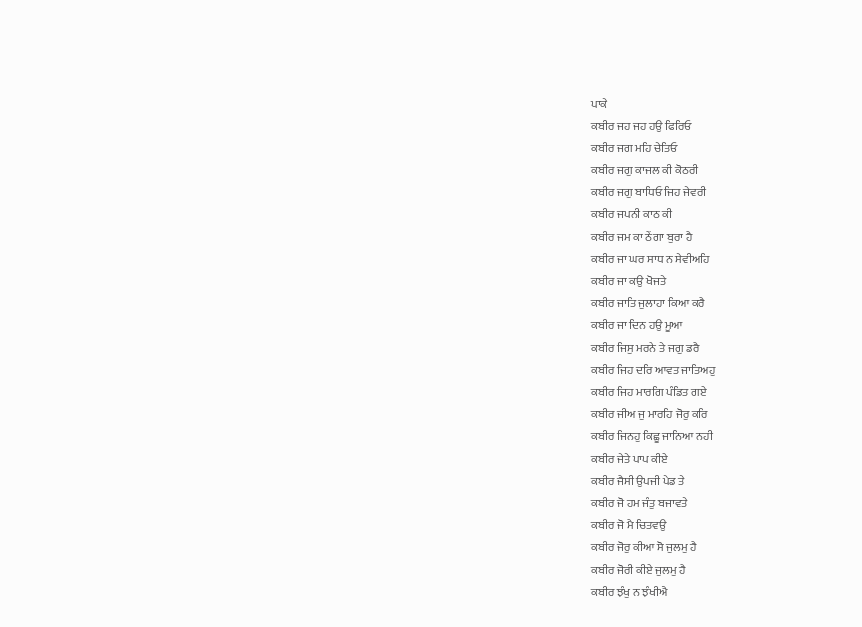ਪਾਕੇ
ਕਬੀਰ ਜਹ ਜਹ ਹਉ ਫਿਰਿਓ
ਕਬੀਰ ਜਗ ਮਹਿ ਚੇਤਿਓ
ਕਬੀਰ ਜਗੁ ਕਾਜਲ ਕੀ ਕੋਠਰੀ
ਕਬੀਰ ਜਗੁ ਬਾਧਿਓ ਜਿਹ ਜੇਵਰੀ
ਕਬੀਰ ਜਪਨੀ ਕਾਠ ਕੀ
ਕਬੀਰ ਜਮ ਕਾ ਠੇਂਗਾ ਬੁਰਾ ਹੈ
ਕਬੀਰ ਜਾ ਘਰ ਸਾਧ ਨ ਸੇਵੀਅਹਿ
ਕਬੀਰ ਜਾ ਕਉ ਖੋਜਤੇ
ਕਬੀਰ ਜਾਤਿ ਜੁਲਾਹਾ ਕਿਆ ਕਰੈ
ਕਬੀਰ ਜਾ ਦਿਨ ਹਉ ਮੂਆ
ਕਬੀਰ ਜਿਸੁ ਮਰਨੇ ਤੇ ਜਗੁ ਡਰੈ
ਕਬੀਰ ਜਿਹ ਦਰਿ ਆਵਤ ਜਾਤਿਅਹੁ
ਕਬੀਰ ਜਿਹ ਮਾਰਗਿ ਪੰਡਿਤ ਗਏ
ਕਬੀਰ ਜੀਅ ਜੁ ਮਾਰਹਿ ਜੋਰੁ ਕਰਿ
ਕਬੀਰ ਜਿਨਹੁ ਕਿਛੂ ਜਾਨਿਆ ਨਹੀ
ਕਬੀਰ ਜੇਤੇ ਪਾਪ ਕੀਏ
ਕਬੀਰ ਜੈਸੀ ਉਪਜੀ ਪੇਡ ਤੇ
ਕਬੀਰ ਜੋ ਹਮ ਜੰਤੁ ਬਜਾਵਤੇ
ਕਬੀਰ ਜੋ ਮੈ ਚਿਤਵਉ
ਕਬੀਰ ਜੋਰੁ ਕੀਆ ਸੋ ਜੁਲਮੁ ਹੈ
ਕਬੀਰ ਜੋਰੀ ਕੀਏ ਜੁਲਮੁ ਹੈ
ਕਬੀਰ ਝੰਖੁ ਨ ਝੰਖੀਐ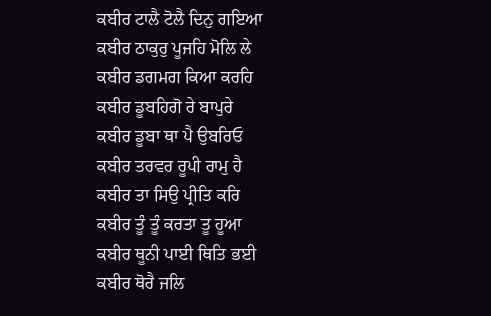ਕਬੀਰ ਟਾਲੈ ਟੋਲੈ ਦਿਨੁ ਗਇਆ
ਕਬੀਰ ਠਾਕੁਰੁ ਪੂਜਹਿ ਮੋਲਿ ਲੇ
ਕਬੀਰ ਡਗਮਗ ਕਿਆ ਕਰਹਿ
ਕਬੀਰ ਡੂਬਹਿਗੋ ਰੇ ਬਾਪੁਰੇ
ਕਬੀਰ ਡੂਬਾ ਥਾ ਪੈ ਉਬਰਿਓ
ਕਬੀਰ ਤਰਵਰ ਰੂਪੀ ਰਾਮੁ ਹੈ
ਕਬੀਰ ਤਾ ਸਿਉ ਪ੍ਰੀਤਿ ਕਰਿ
ਕਬੀਰ ਤੂੰ ਤੂੰ ਕਰਤਾ ਤੂ ਹੂਆ
ਕਬੀਰ ਥੂਨੀ ਪਾਈ ਥਿਤਿ ਭਈ
ਕਬੀਰ ਥੋਰੈ ਜਲਿ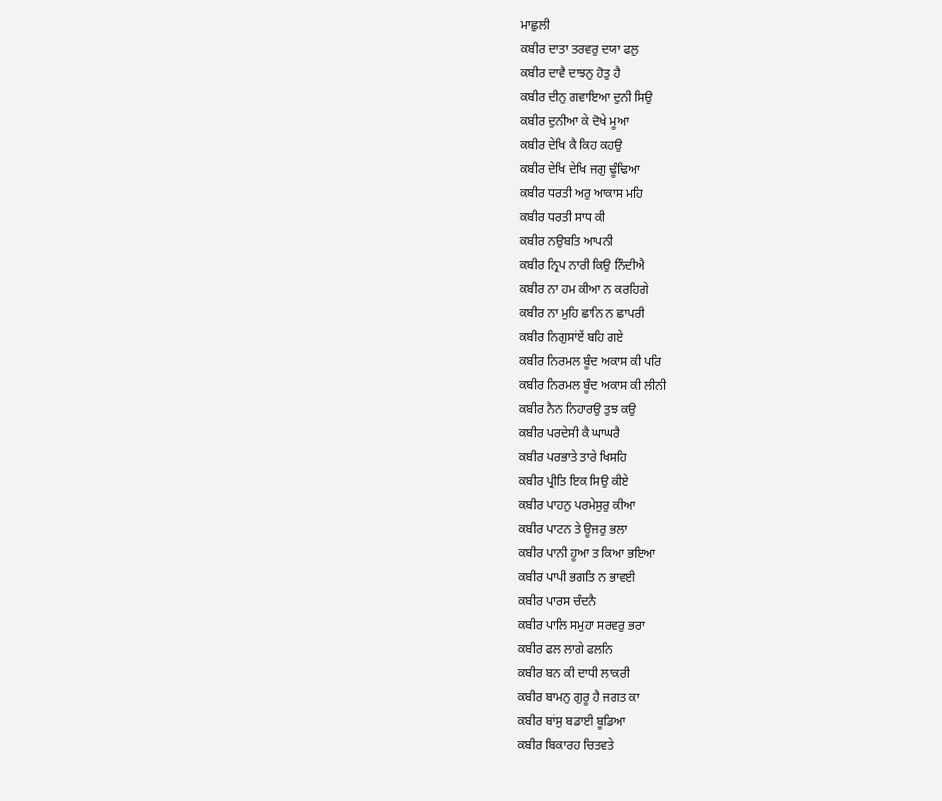ਮਾਛੁਲੀ
ਕਬੀਰ ਦਾਤਾ ਤਰਵਰੁ ਦਯਾ ਫਲੁ
ਕਬੀਰ ਦਾਵੈ ਦਾਝਨੁ ਹੋਤੁ ਹੈ
ਕਬੀਰ ਦੀਨੁ ਗਵਾਇਆ ਦੁਨੀ ਸਿਉ
ਕਬੀਰ ਦੁਨੀਆ ਕੇ ਦੋਖੇ ਮੂਆ
ਕਬੀਰ ਦੇਖਿ ਕੈ ਕਿਹ ਕਹਉ
ਕਬੀਰ ਦੇਖਿ ਦੇਖਿ ਜਗੁ ਢੂੰਢਿਆ
ਕਬੀਰ ਧਰਤੀ ਅਰੁ ਆਕਾਸ ਮਹਿ
ਕਬੀਰ ਧਰਤੀ ਸਾਧ ਕੀ
ਕਬੀਰ ਨਉਬਤਿ ਆਪਨੀ
ਕਬੀਰ ਨ੍ਰਿਪ ਨਾਰੀ ਕਿਉ ਨਿੰਦੀਐ
ਕਬੀਰ ਨਾ ਹਮ ਕੀਆ ਨ ਕਰਹਿਗੇ
ਕਬੀਰ ਨਾ ਮੁਹਿ ਛਾਨਿ ਨ ਛਾਪਰੀ
ਕਬੀਰ ਨਿਗੁਸਾਂਏਂ ਬਹਿ ਗਏ
ਕਬੀਰ ਨਿਰਮਲ ਬੂੰਦ ਅਕਾਸ ਕੀ ਪਰਿ
ਕਬੀਰ ਨਿਰਮਲ ਬੂੰਦ ਅਕਾਸ ਕੀ ਲੀਨੀ
ਕਬੀਰ ਨੈਨ ਨਿਹਾਰਉ ਤੁਝ ਕਉ
ਕਬੀਰ ਪਰਦੇਸੀ ਕੈ ਘਾਘਰੈ
ਕਬੀਰ ਪਰਭਾਤੇ ਤਾਰੇ ਖਿਸਹਿ
ਕਬੀਰ ਪ੍ਰੀਤਿ ਇਕ ਸਿਉ ਕੀਏ
ਕਬੀਰ ਪਾਹਨੁ ਪਰਮੇਸੁਰੁ ਕੀਆ
ਕਬੀਰ ਪਾਟਨ ਤੇ ਊਜਰੁ ਭਲਾ
ਕਬੀਰ ਪਾਨੀ ਹੂਆ ਤ ਕਿਆ ਭਇਆ
ਕਬੀਰ ਪਾਪੀ ਭਗਤਿ ਨ ਭਾਵਈ
ਕਬੀਰ ਪਾਰਸ ਚੰਦਨੈ
ਕਬੀਰ ਪਾਲਿ ਸਮੁਹਾ ਸਰਵਰੁ ਭਰਾ
ਕਬੀਰ ਫਲ ਲਾਗੇ ਫਲਨਿ
ਕਬੀਰ ਬਨ ਕੀ ਦਾਧੀ ਲਾਕਰੀ
ਕਬੀਰ ਬਾਮਨੁ ਗੁਰੂ ਹੈ ਜਗਤ ਕਾ
ਕਬੀਰ ਬਾਂਸੁ ਬਡਾਈ ਬੂਡਿਆ
ਕਬੀਰ ਬਿਕਾਰਹ ਚਿਤਵਤੇ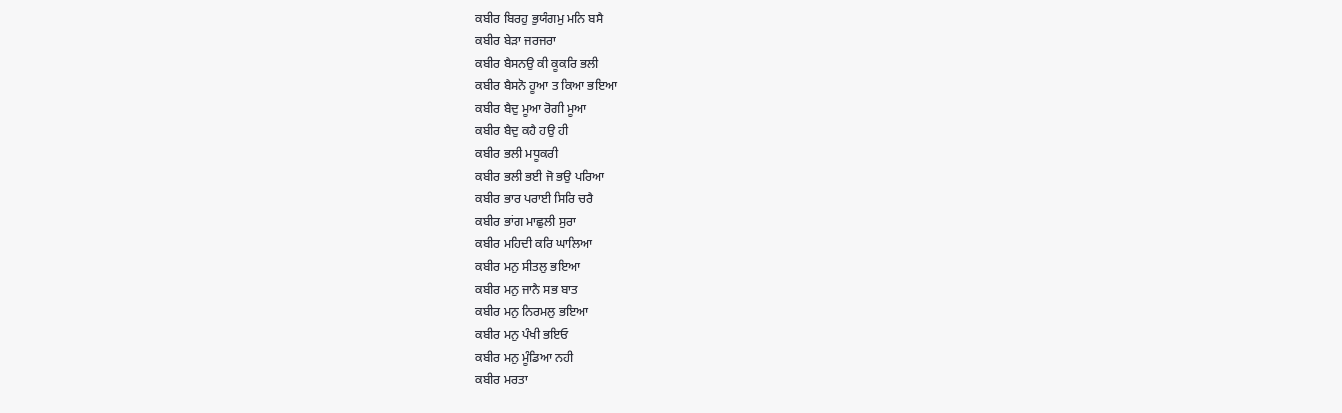ਕਬੀਰ ਬਿਰਹੁ ਭੁਯੰਗਮੁ ਮਨਿ ਬਸੈ
ਕਬੀਰ ਬੇੜਾ ਜਰਜਰਾ
ਕਬੀਰ ਬੈਸਨਉ ਕੀ ਕੂਕਰਿ ਭਲੀ
ਕਬੀਰ ਬੈਸਨੋ ਹੂਆ ਤ ਕਿਆ ਭਇਆ
ਕਬੀਰ ਬੈਦੁ ਮੂਆ ਰੋਗੀ ਮੂਆ
ਕਬੀਰ ਬੈਦੁ ਕਹੈ ਹਉ ਹੀ
ਕਬੀਰ ਭਲੀ ਮਧੂਕਰੀ
ਕਬੀਰ ਭਲੀ ਭਈ ਜੋ ਭਉ ਪਰਿਆ
ਕਬੀਰ ਭਾਰ ਪਰਾਈ ਸਿਰਿ ਚਰੈ
ਕਬੀਰ ਭਾਂਗ ਮਾਛੁਲੀ ਸੁਰਾ
ਕਬੀਰ ਮਹਿਦੀ ਕਰਿ ਘਾਲਿਆ
ਕਬੀਰ ਮਨੁ ਸੀਤਲੁ ਭਇਆ
ਕਬੀਰ ਮਨੁ ਜਾਨੈ ਸਭ ਬਾਤ
ਕਬੀਰ ਮਨੁ ਨਿਰਮਲੁ ਭਇਆ
ਕਬੀਰ ਮਨੁ ਪੰਖੀ ਭਇਓ
ਕਬੀਰ ਮਨੁ ਮੂੰਡਿਆ ਨਹੀ
ਕਬੀਰ ਮਰਤਾ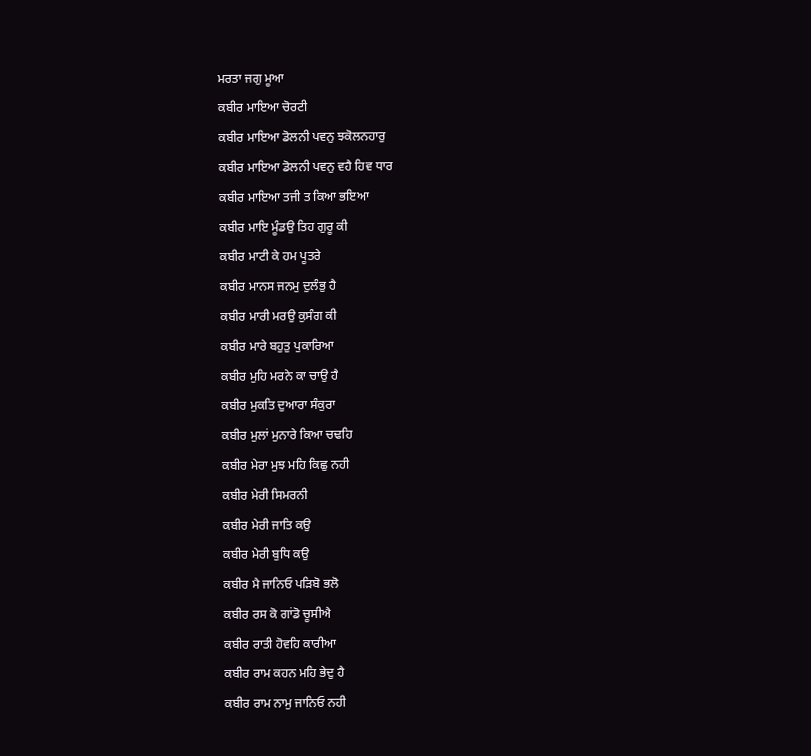ਮਰਤਾ ਜਗੁ ਮੂਆ
ਕਬੀਰ ਮਾਇਆ ਚੋਰਟੀ
ਕਬੀਰ ਮਾਇਆ ਡੋਲਨੀ ਪਵਨੁ ਝਕੋਲਨਹਾਰੁ
ਕਬੀਰ ਮਾਇਆ ਡੋਲਨੀ ਪਵਨੁ ਵਹੈ ਹਿਵ ਧਾਰ
ਕਬੀਰ ਮਾਇਆ ਤਜੀ ਤ ਕਿਆ ਭਇਆ
ਕਬੀਰ ਮਾਇ ਮੂੰਡਉ ਤਿਹ ਗੁਰੂ ਕੀ
ਕਬੀਰ ਮਾਟੀ ਕੇ ਹਮ ਪੂਤਰੇ
ਕਬੀਰ ਮਾਨਸ ਜਨਮੁ ਦੁਲੰਭੁ ਹੈ
ਕਬੀਰ ਮਾਰੀ ਮਰਉ ਕੁਸੰਗ ਕੀ
ਕਬੀਰ ਮਾਰੇ ਬਹੁਤੁ ਪੁਕਾਰਿਆ
ਕਬੀਰ ਮੁਹਿ ਮਰਨੇ ਕਾ ਚਾਉ ਹੈ
ਕਬੀਰ ਮੁਕਤਿ ਦੁਆਰਾ ਸੰਕੁਰਾ
ਕਬੀਰ ਮੁਲਾਂ ਮੁਨਾਰੇ ਕਿਆ ਚਢਹਿ
ਕਬੀਰ ਮੇਰਾ ਮੁਝ ਮਹਿ ਕਿਛੁ ਨਹੀ
ਕਬੀਰ ਮੇਰੀ ਸਿਮਰਨੀ
ਕਬੀਰ ਮੇਰੀ ਜਾਤਿ ਕਉ
ਕਬੀਰ ਮੇਰੀ ਬੁਧਿ ਕਉ
ਕਬੀਰ ਮੈ ਜਾਨਿਓ ਪੜਿਬੋ ਭਲੋ
ਕਬੀਰ ਰਸ ਕੋ ਗਾਂਡੋ ਚੂਸੀਐ
ਕਬੀਰ ਰਾਤੀ ਹੋਵਹਿ ਕਾਰੀਆ
ਕਬੀਰ ਰਾਮ ਕਹਨ ਮਹਿ ਭੇਦੁ ਹੈ
ਕਬੀਰ ਰਾਮ ਨਾਮੁ ਜਾਨਿਓ ਨਹੀ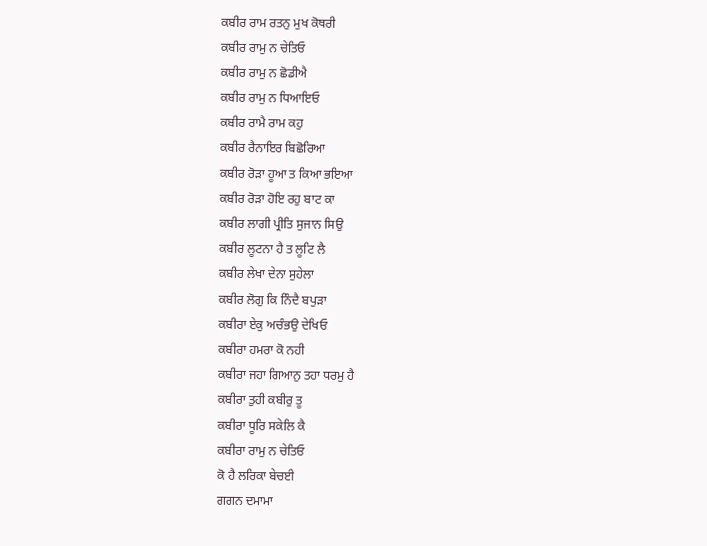ਕਬੀਰ ਰਾਮ ਰਤਨੁ ਮੁਖ ਕੋਥਰੀ
ਕਬੀਰ ਰਾਮੁ ਨ ਚੇਤਿਓ
ਕਬੀਰ ਰਾਮੁ ਨ ਛੋਡੀਐ
ਕਬੀਰ ਰਾਮੁ ਨ ਧਿਆਇਓ
ਕਬੀਰ ਰਾਮੈ ਰਾਮ ਕਹੁ
ਕਬੀਰ ਰੈਨਾਇਰ ਬਿਛੋਰਿਆ
ਕਬੀਰ ਰੋੜਾ ਹੂਆ ਤ ਕਿਆ ਭਇਆ
ਕਬੀਰ ਰੋੜਾ ਹੋਇ ਰਹੁ ਬਾਟ ਕਾ
ਕਬੀਰ ਲਾਗੀ ਪ੍ਰੀਤਿ ਸੁਜਾਨ ਸਿਉ
ਕਬੀਰ ਲੂਟਨਾ ਹੈ ਤ ਲੂਟਿ ਲੈ
ਕਬੀਰ ਲੇਖਾ ਦੇਨਾ ਸੁਹੇਲਾ
ਕਬੀਰ ਲੋਗੁ ਕਿ ਨਿੰਦੈ ਬਪੁੜਾ
ਕਬੀਰਾ ਏਕੁ ਅਚੰਭਉ ਦੇਖਿਓ
ਕਬੀਰਾ ਹਮਰਾ ਕੋ ਨਹੀ
ਕਬੀਰਾ ਜਹਾ ਗਿਆਨੁ ਤਹਾ ਧਰਮੁ ਹੈ
ਕਬੀਰਾ ਤੁਹੀ ਕਬੀਰੁ ਤੂ
ਕਬੀਰਾ ਧੂਰਿ ਸਕੇਲਿ ਕੈ
ਕਬੀਰਾ ਰਾਮੁ ਨ ਚੇਤਿਓ
ਕੋ ਹੈ ਲਰਿਕਾ ਬੇਚਈ
ਗਗਨ ਦਮਾਮਾ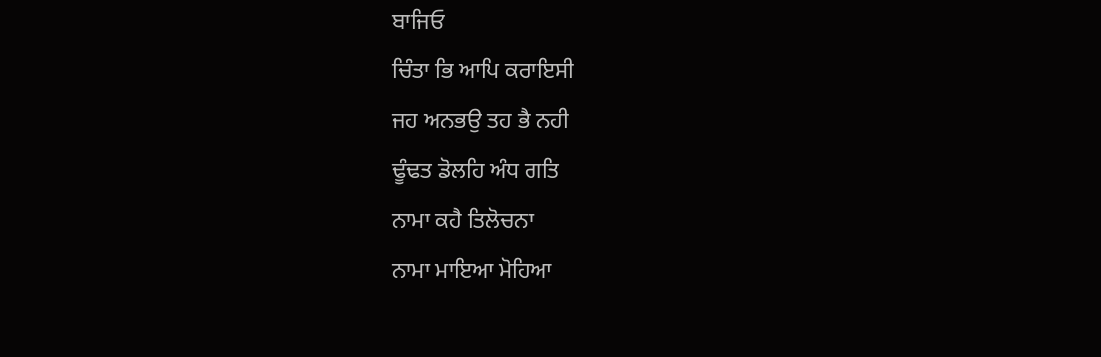ਬਾਜਿਓ
ਚਿੰਤਾ ਭਿ ਆਪਿ ਕਰਾਇਸੀ
ਜਹ ਅਨਭਉ ਤਹ ਭੈ ਨਹੀ
ਢੂੰਢਤ ਡੋਲਹਿ ਅੰਧ ਗਤਿ
ਨਾਮਾ ਕਹੈ ਤਿਲੋਚਨਾ
ਨਾਮਾ ਮਾਇਆ ਮੋਹਿਆ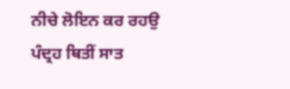ਨੀਚੇ ਲੋਇਨ ਕਰ ਰਹਉ
ਪੰਦ੍ਰਹ ਥਿਤੀਂ ਸਾਤ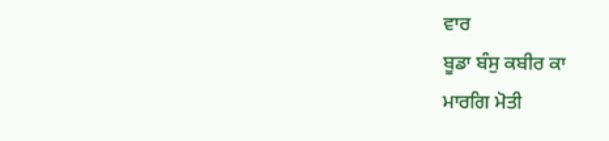ਵਾਰ
ਬੂਡਾ ਬੰਸੁ ਕਬੀਰ ਕਾ
ਮਾਰਗਿ ਮੋਤੀ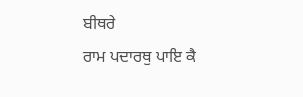ਬੀਥਰੇ
ਰਾਮ ਪਦਾਰਥੁ ਪਾਇ ਕੈ